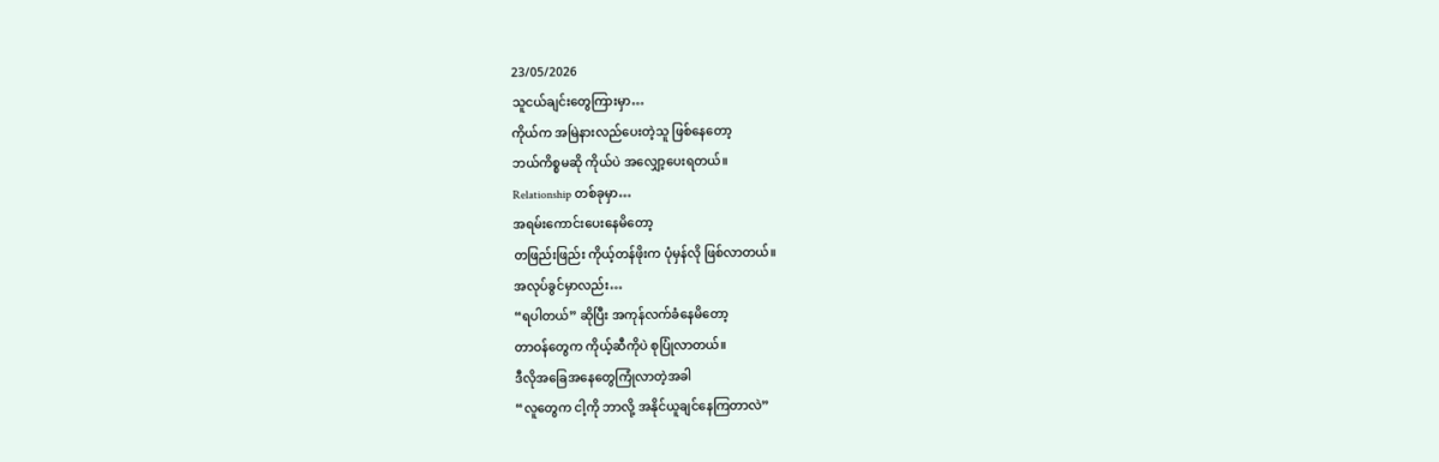23/05/2026
သူငယ်ချင်းတွေကြားမှာ…
ကိုယ်က အမြဲနားလည်ပေးတဲ့သူ ဖြစ်နေတော့
ဘယ်ကိစ္စမဆို ကိုယ်ပဲ အလျှော့ပေးရတယ်။
Relationship တစ်ခုမှာ…
အရမ်းကောင်းပေးနေမိတော့
တဖြည်းဖြည်း ကိုယ့်တန်ဖိုးက ပုံမှန်လို ဖြစ်လာတယ်။
အလုပ်ခွင်မှာလည်း…
“ရပါတယ်” ဆိုပြီး အကုန်လက်ခံနေမိတော့
တာဝန်တွေက ကိုယ့်ဆီကိုပဲ စုပြုံလာတယ်။
ဒီလိုအခြေအနေတွေကြုံလာတဲ့အခါ
“လူတွေက ငါ့ကို ဘာလို့ အနိုင်ယူချင်နေကြတာလဲ”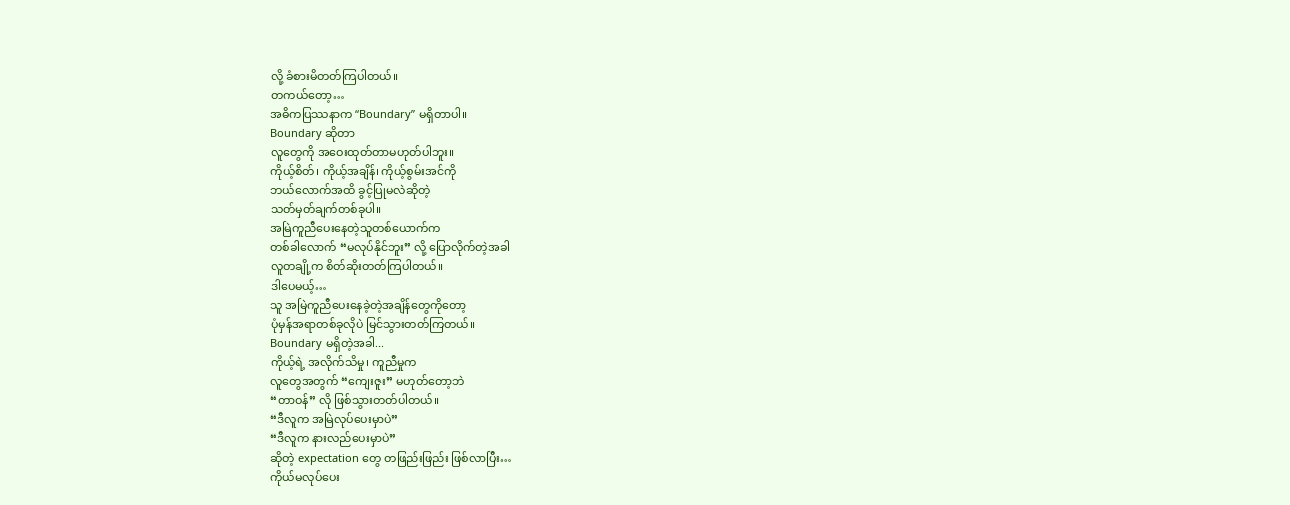လို့ ခံစားမိတတ်ကြပါတယ်။
တကယ်တော့…
အဓိကပြဿနာက “Boundary” မရှိတာပါ။
Boundary ဆိုတာ
လူတွေကို အဝေးထုတ်တာမဟုတ်ပါဘူး။
ကိုယ့်စိတ်၊ ကိုယ့်အချိန်၊ ကိုယ့်စွမ်းအင်ကို
ဘယ်လောက်အထိ ခွင့်ပြုမလဲဆိုတဲ့
သတ်မှတ်ချက်တစ်ခုပါ။
အမြဲကူညီပေးနေတဲ့သူတစ်ယောက်က
တစ်ခါလောက် “မလုပ်နိုင်ဘူး” လို့ ပြောလိုက်တဲ့အခါ
လူတချို့က စိတ်ဆိုးတတ်ကြပါတယ်။
ဒါပေမယ့်…
သူ အမြဲကူညီပေးနေခဲ့တဲ့အချိန်တွေကိုတော့
ပုံမှန်အရာတစ်ခုလိုပဲ မြင်သွားတတ်ကြတယ်။
Boundary မရှိတဲ့အခါ...
ကိုယ့်ရဲ့ အလိုက်သိမှု၊ ကူညီမှုက
လူတွေအတွက် “ကျေးဇူး” မဟုတ်တော့ဘဲ
“တာဝန်” လို ဖြစ်သွားတတ်ပါတယ်။
“ဒီလူက အမြဲလုပ်ပေးမှာပဲ”
“ဒီလူက နားလည်ပေးမှာပဲ”
ဆိုတဲ့ expectation တွေ တဖြည်းဖြည်း ဖြစ်လာပြီး…
ကိုယ်မလုပ်ပေး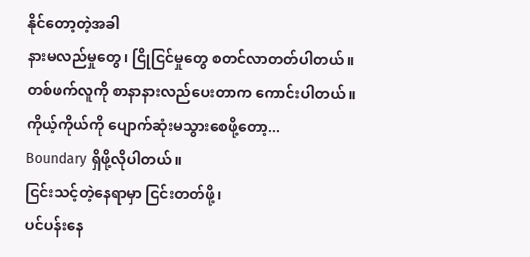နိုင်တော့တဲ့အခါ
နားမလည်မှုတွေ၊ ငြိုငြင်မှုတွေ စတင်လာတတ်ပါတယ်။
တစ်ဖက်လူကို စာနာနားလည်ပေးတာက ကောင်းပါတယ်။
ကိုယ့်ကိုယ်ကို ပျောက်ဆုံးမသွားစေဖို့တော့...
Boundary ရှိဖို့လိုပါတယ်။
ငြင်းသင့်တဲ့နေရာမှာ ငြင်းတတ်ဖို့၊
ပင်ပန်းနေ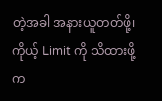တဲ့အခါ အနားယူတတ်ဖို့၊
ကိုယ့် Limit ကို သိထားဖို့က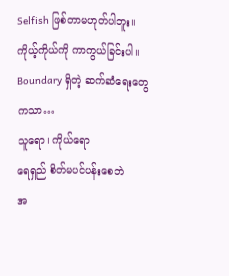Selfish ဖြစ်တာမဟုတ်ပါဘူး။
ကိုယ့်ကိုယ်ကို ကာကွယ်ခြင်းပါ။
Boundary ရှိတဲ့ ဆက်ဆံရေးတွေကသာ…
သူရော၊ ကိုယ်ရော
ရေရှည် စိတ်မပင်ပန်းစေဘဲ
အ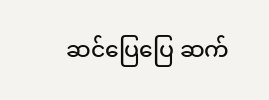ဆင်ပြေပြေ ဆက်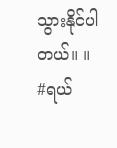သွားနိုင်ပါတယ်။ ။
#ရယ်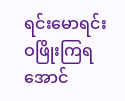ရင်းမောရင်းဝဖြိုးကြရအောင်